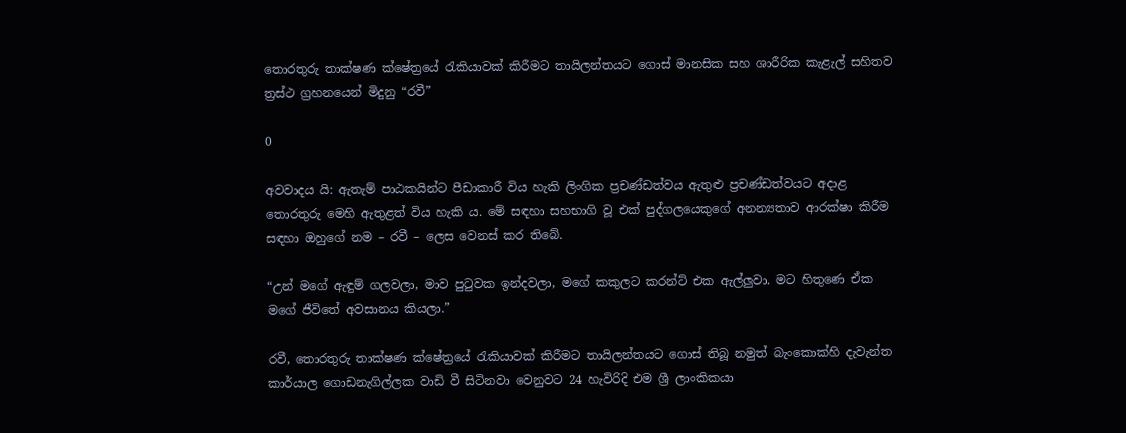තොරතුරු තාක්ෂණ ක්ෂේත්‍රයේ රැකියාවක් කිරීමට තායිලන්තයට ගොස් මානසික සහ ශාරීරික කැළැල් සහිතව ත්‍රස්ථ ග්‍රහනයෙන් මිදුනු “රවී”

0

අවවාදය යි: ඇතැම් පාඨකයින්‌ට පීඩාකාරී විය හැකි ලිංගික ප්‍රචණ්ඩත්වය ඇතුළු ප්‍රචණ්ඩත්වයට අදාළ තොරතුරු මෙහි ඇතුළත් විය හැකි ය. මේ සඳහා සහභාගි වූ එක් පුද්ගලයෙකුගේ අනන්‍යතාව ආරක්ෂා කිරීම සඳහා ඔහුගේ නම – රවී – ලෙස වෙනස් කර තිබේ.

“උන් මගේ ඇඳුම් ගලවලා, මාව පුටුවක ඉන්දවලා, මගේ කකුලට කරන්ට් එක ඇල්ලුවා. මට හිතුණෙ ඒක මගේ ජීවිතේ අවසානය කියලා.”

රවී, තොරතුරු තාක්ෂණ ක්ෂේත්‍රයේ රැකියාවක් කිරීමට තායිලන්තයට ගොස් තිබූ නමුත් බැංකොක්හි දැවැන්ත කාර්යාල ගොඩනැගිල්ලක වාඩි වී සිටිනවා වෙනුවට 24 හැවිරිදි එම ශ්‍රී ලාංකිකයා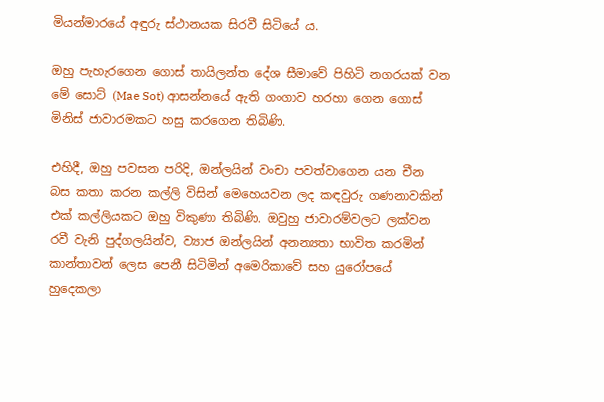මියන්මාරයේ අඳුරු ස්ථානයක සිරවී සිටියේ ය.

ඔහු පැහැරගෙන ගොස් තායිලන්ත දේශ සීමාවේ පිහිටි නගරයක් වන මේ සොට් (Mae Sot) ආසන්නයේ ඇති ගංගාව හරහා ගෙන ගොස් මිනිස් ජාවාරමකට හසු කරගෙන තිබිණි.

එහිදී, ඔහු පවසන පරිදි, ඔන්ලයින් වංචා පවත්වාගෙන යන චීන බස කතා කරන කල්ලි විසින් මෙහෙයවන ලද කඳවුරු ගණනාවකින් එක් කල්ලියකට ඔහු විකුණා තිබිණි. ඔවුහු ජාවාරම්වලට ලක්වන රවී වැනි පුද්ගලයින්ව, ව්‍යාජ ඔන්ලයින් අනන්‍යතා භාවිත කරමින් කාන්තාවන් ලෙස පෙනී සිටිමින් අමෙරිකාවේ සහ යුරෝපයේ හුදෙකලා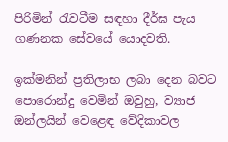පිරිමින් රැවටීම සඳහා දීර්ඝ පැය ගණනක සේවයේ යොදවති.

ඉක්මනින් ප්‍රතිලාභ ලබා දෙන බවට පොරොන්දු වෙමින් ඔවුහු, ව්‍යාජ ඔන්ලයින් වෙළෙඳ වේදිකාවල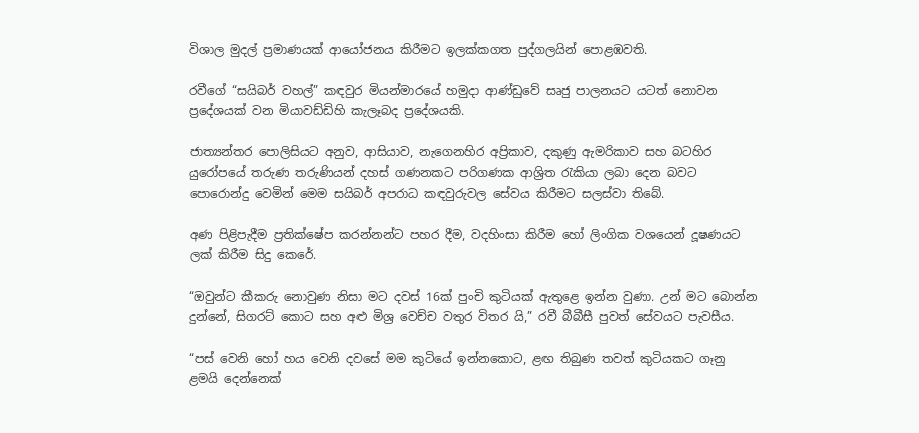විශාල මුදල් ප්‍රමාණයක් ආයෝජනය කිරීමට ඉලක්කගත පුද්ගලයින් පොළඹවති‍.

රවීගේ “සයිබර් වහල්” කඳවුර මියන්මාරයේ හමුදා ආණ්ඩුවේ සෘජු පාලනයට යටත් නොවන ප්‍රදේශයක් වන මියාවඩ්ඩිහි කැලෑබද ප්‍රදේශයකි.

ජාත්‍යන්තර පොලිසියට අනුව, ආසියාව, නැගෙනහිර අප්‍රිකාව, දකුණු ඇමරිකාව සහ බටහිර යුරෝපයේ තරුණ තරුණියන් දහස් ගණනකට පරිගණක ආශ්‍රිත රැකියා ලබා දෙන බවට පොරොන්දු වෙමින් මෙම සයිබර් අපරාධ කඳවුරුවල සේවය කිරීමට සලස්වා තිබේ.

අණ පිළිපැදීම ප්‍රතික්ෂේප කරන්නන්ට පහර දීම, වදහිංසා කිරීම හෝ ලිංගික වශයෙන් දූෂණයට ලක් කිරීම සිදු කෙරේ.

“ඔවුන්ට කීකරු නොවුණ නිසා මට දවස් 16ක් පුංචි කුටියක් ඇතුළෙ ඉන්න වුණා. උන් මට බොන්න දුන්නේ, සිගරට් කොට සහ අළු මිශ්‍ර වෙච්ච වතුර විතර යි,” රවී බීබීසී පුවත් සේවයට පැවසීය.

“පස් වෙනි හෝ හය වෙනි දවසේ මම කුටියේ ඉන්නකොට, ළඟ තිබුණ තවත් කුටියකට ගෑනු ළමයි දෙන්නෙක්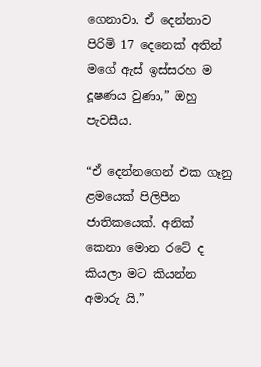ගෙනාවා. ඒ දෙන්නාව පිරිමි 17 දෙනෙක් අතින් මගේ ඇස් ඉස්සරහ ම දූෂණය වුණා,” ඔහු පැවසීය.

“ඒ දෙන්නගෙන් එක ගෑනු ළමයෙක් පිලිපීන ජාතිකයෙක්. අනික් කෙනා මොන රටේ ද කියලා මට කියන්න අමාරු යි.”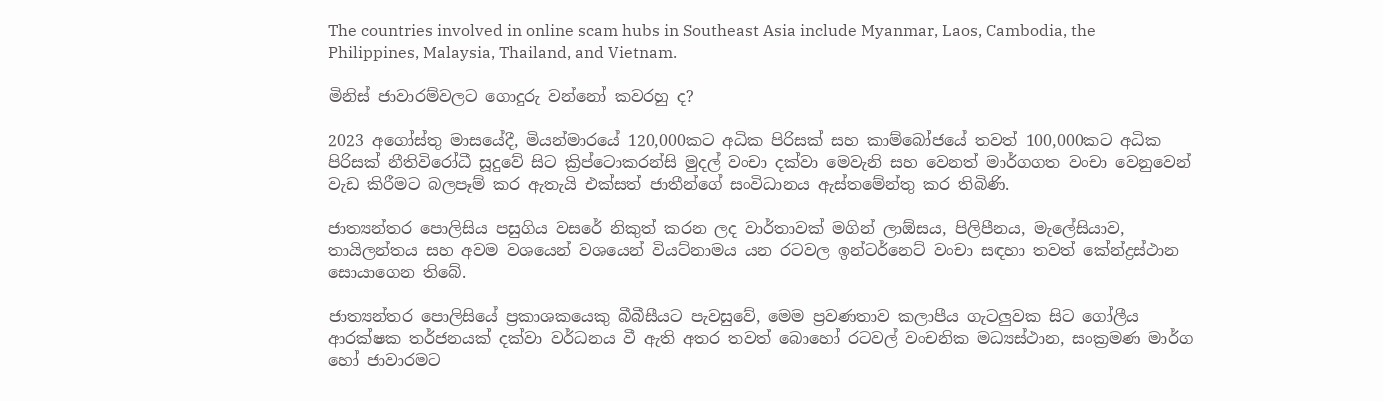The countries involved in online scam hubs in Southeast Asia include Myanmar, Laos, Cambodia, the Philippines, Malaysia, Thailand, and Vietnam.

මිනිස් ජාවාරම්වලට ගොදුරු වන්නෝ කවරහු ද?

2023 අගෝස්තු මාසයේදී, මියන්මාරයේ 120,000කට අධික පිරිසක් සහ කාම්බෝජයේ තවත් 100,000කට අධික පිරිසක් නීතිවිරෝධී සූදුවේ සිට ක්‍රිප්ටොකරන්සි මුදල් වංචා දක්වා මෙවැනි සහ වෙනත් මාර්ගගත වංචා වෙනුවෙන් වැඩ කිරීමට බලපෑම් කර ඇතැයි එක්සත් ජාතීන්ගේ සංවිධානය ඇස්තමේන්තු කර තිබිණි.

ජාත්‍යන්තර පොලිසිය පසුගිය වසරේ නිකුත් කරන ලද වාර්තාවක් මගින් ලාඕසය, පිලිපීනය, මැලේසියාව, තායිලන්තය සහ අවම වශයෙන් වශයෙන් වියට්නාමය යන රටවල ඉන්ටර්නෙට් වංචා සඳහා තවත් කේන්ද්‍රස්ථාන සොයාගෙන තිබේ.

ජාත්‍යන්තර පොලිසියේ ප්‍රකාශකයෙකු බීබීසීයට පැවසුවේ, මෙම ප්‍රවණතාව කලාපීය ගැටලුවක සිට ගෝලීය ආරක්ෂක තර්ජනයක් දක්වා වර්ධනය වී ඇති අතර තවත් බොහෝ රටවල් වංචනික මධ්‍යස්ථාන, සංක්‍රමණ මාර්ග හෝ ජාවාරමට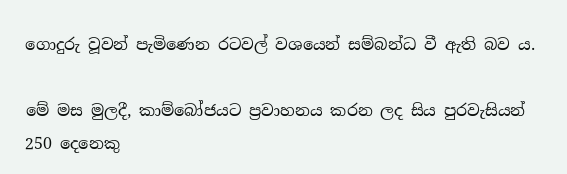ගොදුරු වූවන් පැමිණෙන රටවල් වශයෙන් සම්බන්ධ වී ඇති බව ය.

මේ මස මුලදී, කාම්බෝජයට ප්‍රවාහනය කරන ලද සිය පුරවැසියන් 250 දෙනෙකු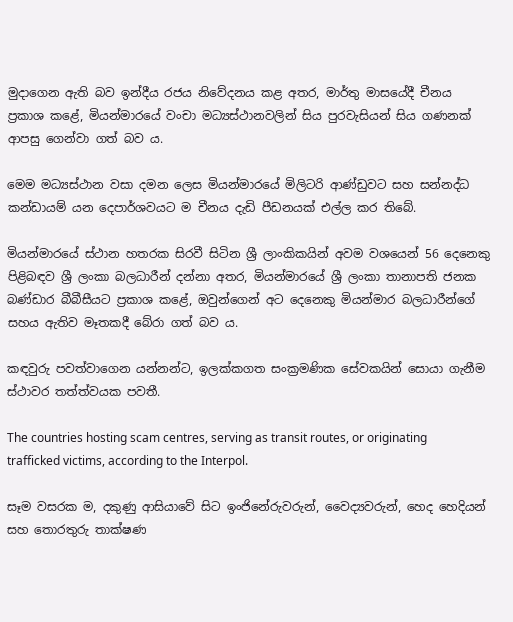මුදාගෙන ඇති බව ඉන්දීය රජය නිවේදනය කළ අතර, මාර්තු මාසයේදී චීනය ප්‍රකාශ කළේ, මියන්මාරයේ වංචා මධ්‍යස්ථානවලින් සිය පුරවැසියන් සිය ගණනක් ආපසු ගෙන්වා ගත් බව ය.

මෙම මධ්‍යස්ථාන වසා දමන ලෙස මියන්මාරයේ මිලිටරි ආණ්ඩුවට සහ සන්නද්ධ කන්ඩායම් යන දෙපාර්ශවයට ම චීනය දැඩි පීඩනයක් එල්ල කර තිබේ.

මියන්මාරයේ ස්ථාන හතරක සිරවී සිටින ශ්‍රී ලාංකිකයින් අවම වශයෙන් 56 දෙනෙකු පිළිබඳව ශ්‍රී ලංකා බලධාරීන් දන්නා අතර, මියන්මාරයේ ශ්‍රී ලංකා තානාපති ජනක බණ්ඩාර බීබීසීයට ප්‍රකාශ කළේ, ඔවුන්ගෙන් අට දෙනෙකු මියන්මාර බලධාරීන්ගේ සහය ඇතිව මෑතකදී බේරා ගත් බව ය.

කඳවුරු පවත්වාගෙන යන්නන්ට, ඉලක්කගත සංක්‍රමණික සේවකයින් සොයා ගැනීම ස්ථාවර තත්ත්වයක පවතී.

The countries hosting scam centres, serving as transit routes, or originating trafficked victims, according to the Interpol.

සෑම වසරක ම, දකුණු ආසියාවේ සිට ඉංජිනේරුවරුන්, වෛද්‍යවරුන්, හෙද හෙදියන් සහ තොරතුරු තාක්ෂණ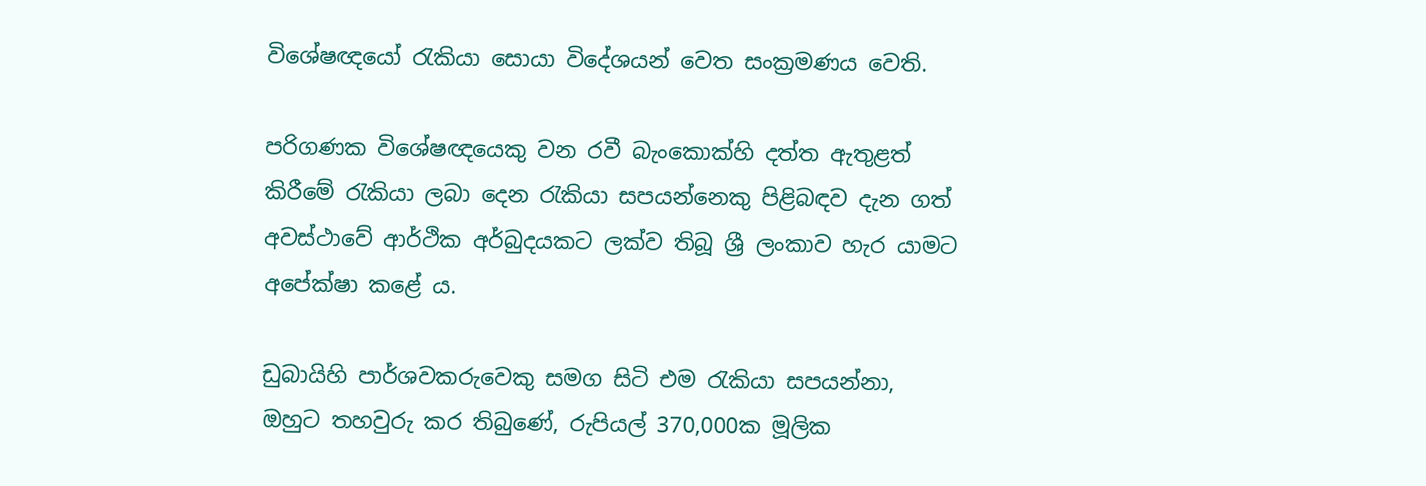විශේෂඥයෝ රැකියා සොයා විදේශයන් වෙත සංක්‍රමණය වෙති.

පරිගණක විශේෂඥයෙකු වන රවී බැංකොක්හි දත්ත ඇතුළත් කිරීමේ රැකියා ලබා දෙන රැකියා සපයන්නෙකු පිළිබඳව දැන ගත් අවස්ථාවේ ආර්ථික අර්බුදයකට ලක්ව තිබූ ශ්‍රී ලංකාව හැර යාමට අපේක්ෂා කළේ ය.

ඩුබායිහි පාර්ශවකරුවෙකු සමග සිටි එම රැකියා සපයන්නා, ඔහුට තහවුරු කර තිබුණේ, රුපියල් 370,000ක මූලික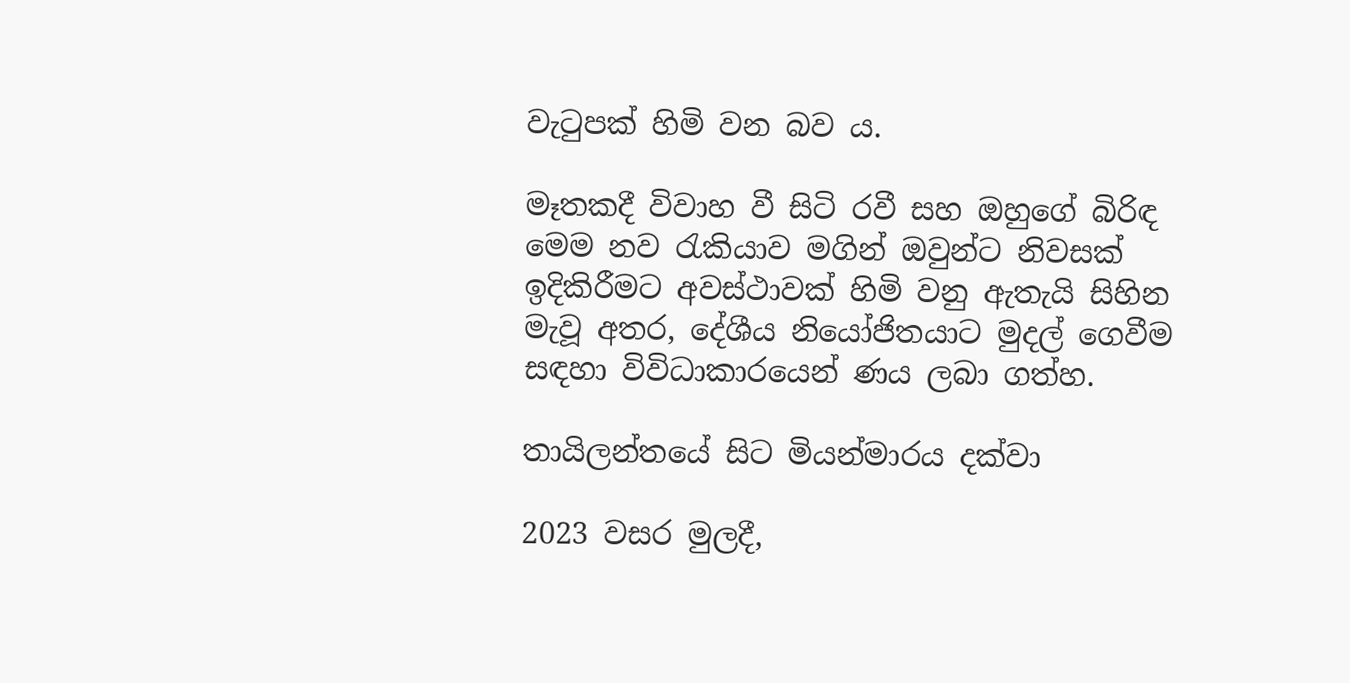වැටුපක් හිමි වන බව ය.

මෑතකදී විවාහ වී සිටි රවී සහ ඔහුගේ බිරිඳ මෙම නව රැකියාව මගින් ඔවුන්ට නිවසක් ඉදිකිරීමට අවස්ථාවක් හිමි වනු ඇතැයි සිහින මැවූ අතර, දේශීය නියෝජිතයාට මුදල් ගෙවීම සඳහා විවිධාකාරයෙන් ණය ලබා ගත්හ.

තායිලන්තයේ සිට මියන්මාරය දක්වා

2023 වසර මුලදී,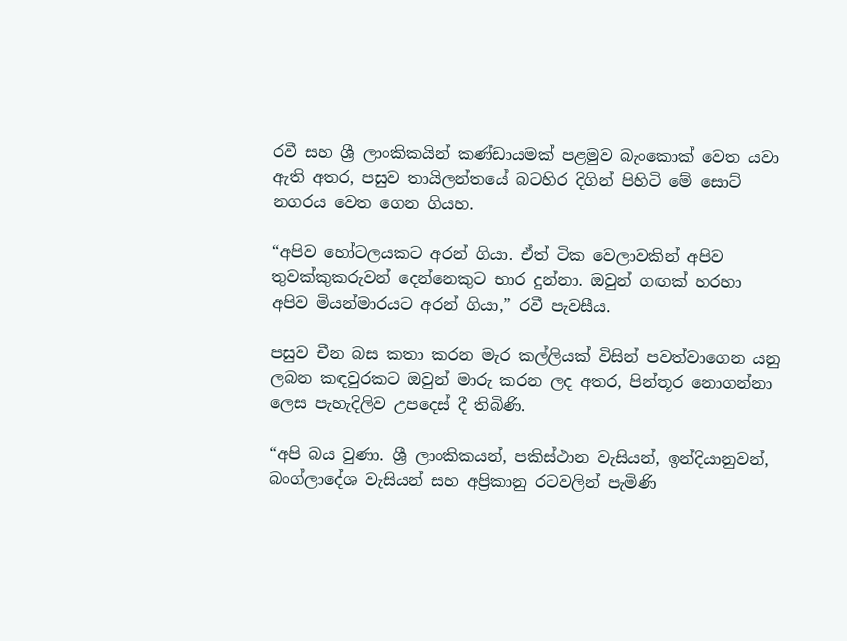රවී සහ ශ්‍රී ලාංකිකයින් කණ්ඩායමක් පළමුව බැංකොක් වෙත යවා ඇති අතර, පසුව තායිලන්තයේ බටහිර දිගින් පිහිටි මේ සොට් නගරය වෙත ගෙන ගියහ.

“අපිව හෝටලයකට අරන් ගියා. ඒත් ටික වෙලාවකින් අපිව තුවක්කුකරුවන් දෙන්නෙකුට භාර දුන්නා. ඔවුන් ගඟක් හරහා අපිව මියන්මාරයට අරන් ගියා,” රවී පැවසීය.

පසුව චීන බස කතා කරන මැර කල්ලියක් විසින් පවත්වාගෙන යනු ලබන කඳවුරකට ඔවුන් මාරු කරන ලද අතර, පින්තූර නොගන්නා ලෙස පැහැදිලිව උපදෙස් දී තිබිණි.

“අපි බය වුණා. ශ්‍රී ලාංකිකයන්, පකිස්ථාන වැසියන්, ඉන්දියානුවන්, බංග්ලාදේශ වැසියන් සහ අප්‍රිකානු රටවලින් පැමිණි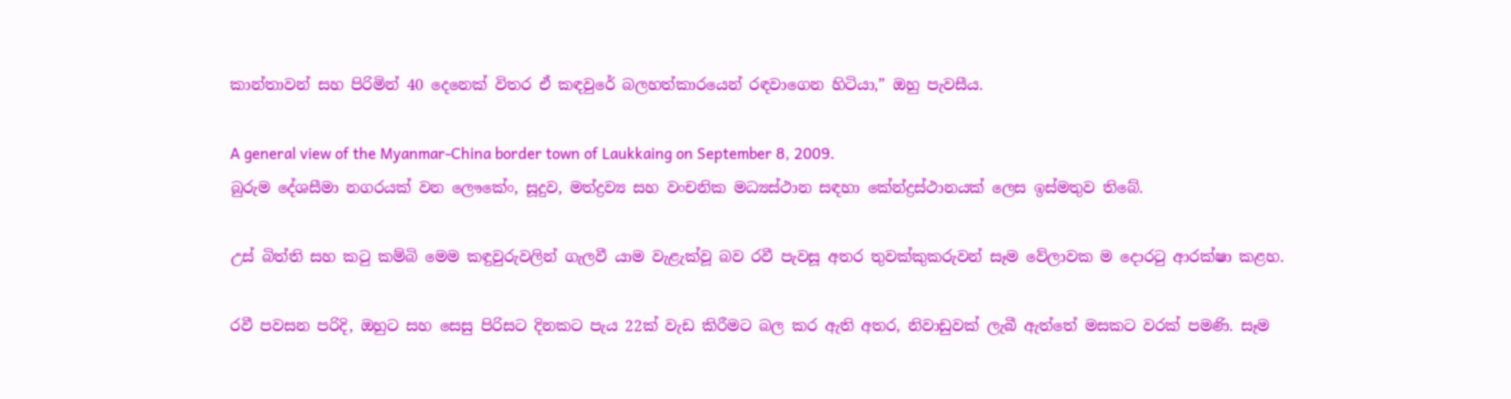කාන්තාවන් සහ පිරිමින් 40 දෙනෙක් විතර ඒ කඳවුරේ බලහත්කාරයෙන් රඳවාගෙන හිටියා,” ඔහු පැවසීය.

A general view of the Myanmar-China border town of Laukkaing on September 8, 2009.
බුරුම දේශසීමා නගරයක් වන ලෞකේං, සූදුව, මත්ද්‍රව්‍ය සහ වංචනික මධ්‍යස්ථාන සඳහා කේන්ද්‍රස්ථානයක් ලෙස ඉස්මතුව තිබේ.

උස් බිත්ති සහ කටු කම්බි මෙම කඳුවුරුවලින් ගැලවී යාම වැළැක්වූ බව රවී පැවසූ අතර තුවක්කුකරුවන් සෑම වේලාවක ම දොරටු ආරක්ෂා කළහ.

රවී පවසන පරිදි, ඔහුට සහ සෙසු පිරිසට දිනකට පැය 22ක් වැඩ කිරීමට බල කර ඇති අතර, නිවාඩුවක් ලැබී ඇත්තේ මසකට වරක් පමණි. සෑම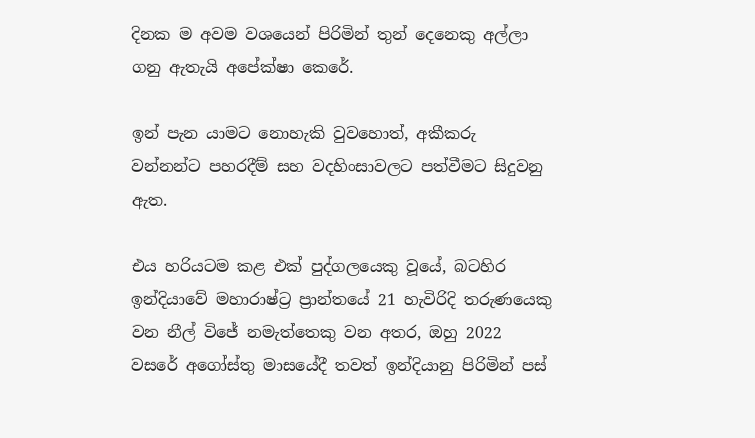දිනක ම අවම වශයෙන් පිරිමින් තුන් දෙනෙකු අල්ලා ගනු ඇතැයි අපේක්ෂා කෙරේ.

ඉන් පැන යාමට නොහැකි වුවහොත්, අකීකරු වන්නන්ට පහරදීම් සහ වදහිංසාවලට පත්වීමට සිදුවනු ඇත.

එය හරියටම කළ එක් පුද්ගලයෙකු වූයේ, බටහිර ඉන්දියාවේ මහාරාෂ්ට්‍ර ප්‍රාන්තයේ 21 හැවිරිදි තරුණයෙකු වන නීල් විජේ නමැත්තෙකු වන අතර, ඔහු 2022 වසරේ අගෝස්තු මාසයේදී තවත් ඉන්දියානු පිරිමින් පස්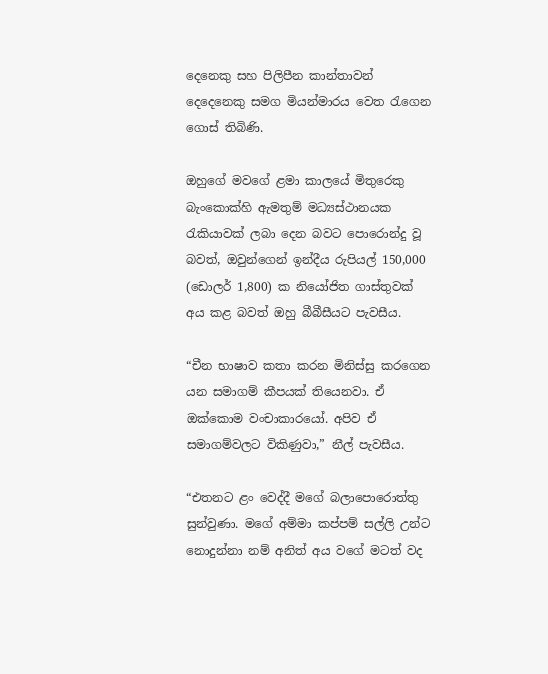දෙනෙකු සහ පිලිපීන කාන්තාවන් දෙදෙනෙකු සමග මියන්මාරය වෙත රැගෙන ගොස් තිබිණි.

ඔහුගේ මවගේ ළමා කාලයේ මිතුරෙකු බැංකොක්හි ඇමතුම් මධ්‍යස්ථානයක රැකියාවක් ලබා දෙන බවට පොරොන්දු වූ බවත්, ඔවුන්ගෙන් ඉන්දීය රුපියල් 150,000 (ඩොලර් 1,800) ක නියෝජිත ගාස්තුවක් අය කළ බවත් ඔහු බීබීසීයට පැවසීය.

“චීන භාෂාව කතා කරන මිනිස්සු කරගෙන යන සමාගම් කීපයක් තියෙනවා. ඒ ඔක්කොම වංචාකාරයෝ. අපිව ඒ සමාගම්වලට විකිණුවා,” නීල් පැවසීය.

“එතනට ළං වෙද්දී මගේ බලාපොරොත්තු සුන්වුණා. මගේ අම්මා කප්පම් සල්ලි උන්ට නොදුන්නා නම් අනිත් අය වගේ මටත් වද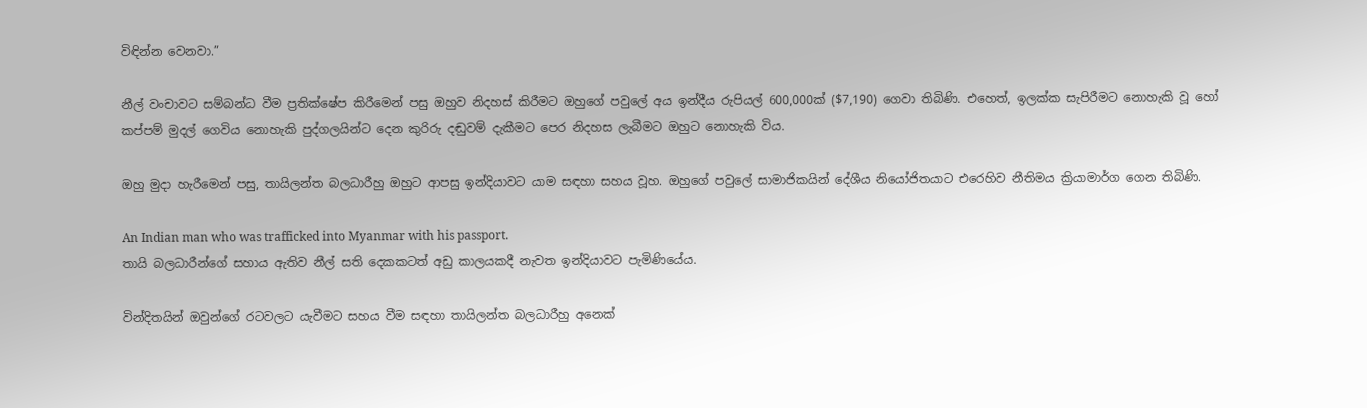විඳින්න වෙනවා.”

නීල් වංචාවට සම්බන්ධ වීම ප්‍රතික්ෂේප කිරීමෙන් පසු ඔහුව නිදහස් කිරීමට ඔහුගේ පවුලේ අය ඉන්දීය රුපියල් 600,000ක් ($7,190) ගෙවා තිබිණි. එහෙත්, ඉලක්ක සැපිරීමට නොහැකි වූ හෝ කප්පම් මුදල් ගෙවිය නොහැකි පුද්ගලයින්ට දෙන කුරිරු දඬුවම් දැකීමට පෙර නිදහස ලැබීමට ඔහුට නොහැකි විය.

ඔහු මුදා හැරීමෙන් පසු, තායිලන්ත බලධාරීහු ඔහුට ආපසු ඉන්දියාවට යාම සඳහා සහය වූහ. ඔහුගේ පවුලේ සාමාජිකයින් දේශීය නියෝජිතයාට එරෙහිව නීතිමය ක්‍රියාමාර්ග ගෙන තිබිණි.

An Indian man who was trafficked into Myanmar with his passport.
තායි බලධාරීන්ගේ සහාය ඇතිව නීල් සති දෙකකටත් අඩු කාලයකදී නැවත ඉන්දියාවට පැමිණියේය.

වින්දිතයින් ඔවුන්ගේ රටවලට යැවීමට සහය වීම සඳහා තායිලන්ත බලධාරීහු අනෙක්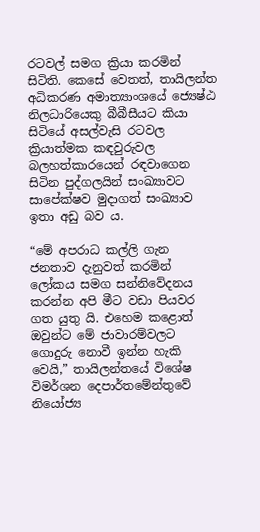රටවල් සමග ක්‍රියා කරමින් සිටිති. කෙසේ වෙතත්, තායිලන්ත අධිකරණ අමාත්‍යාංශයේ ජ්‍යෙෂ්ඨ නිලධාරියෙකු බීබීසීයට කියා සිටියේ අසල්වැසි රටවල ක්‍රියාත්මක කඳවුරුවල බලහත්කාරයෙන් රඳවාගෙන සිටින පුද්ගලයින් සංඛ්‍යාවට සාපේක්ෂව මුදාගත් සංඛ්‍යාව ඉතා අඩු බව ය.

“මේ අපරාධ කල්ලි ගැන ජනතාව දැනුවත් කරමින් ලෝකය සමග සන්නිවේදනය කරන්න අපි මීට වඩා පියවර ගත යුතු යි. එහෙම කළොත් ඔවුන්ට මේ ජාවාරම්වලට ගොදුරු නොවී ඉන්න හැකි වෙයි,” තායිලන්තයේ විශේෂ විමර්ශන දෙපාර්තමේන්තුවේ නියෝජ්‍ය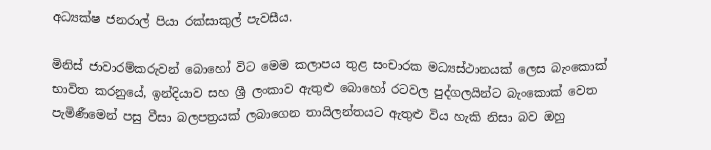අධ්‍යක්ෂ ජනරාල් පියා රක්සාකුල් පැවසීය.

මිනිස් ජාවාරම්කරුවන් බොහෝ විට මෙම කලාපය තුළ සංචාරක මධ්‍යස්ථානයක් ලෙස බැංකොක් භාවිත කරනුයේ, ඉන්දියාව සහ ශ්‍රී ලංකාව ඇතුළු බොහෝ රටවල පුද්ගලයින්ට බැංකොක් වෙත පැමිණීමෙන් පසු වීසා බලපත්‍රයක් ලබාගෙන තායිලන්තයට ඇතුළු විය හැකි නිසා බව ඔහු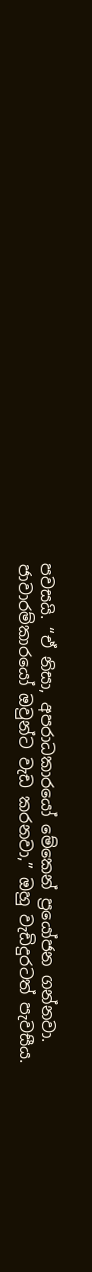පවසයි. “ඒ නිසා, අපරාධකාරයෝ මේකෙන් ප්‍රයෝජන ගන්නවා. ජාවාරම්කාරයෝ ඔවුන්ට වැඩ කරනවා,” ඔහු වැඩිදුරටත් පැවසීය.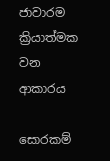ජාවාරම ක්‍රියාත්මක වන ආකාරය

සොරකම්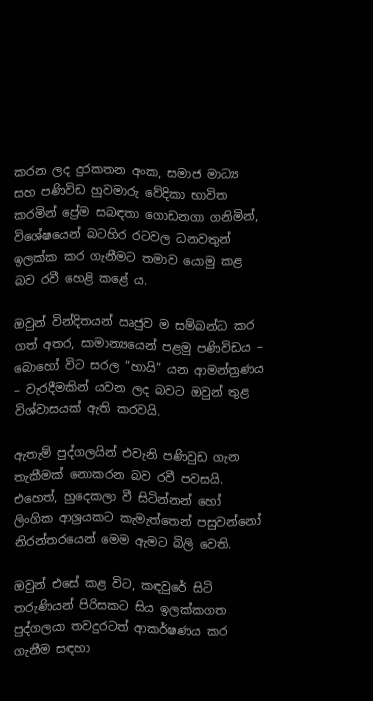කරන ලද දුරකතන අංක, සමාජ මාධ්‍ය සහ පණිවිඩ හුවමාරු වේදිකා භාවිත කරමින් ප්‍රේම සබඳතා ගොඩනගා ගනිමින්, විශේෂයෙන් බටහිර රටවල ධනවතුන් ඉලක්ක කර ගැනීමට තමාව යොමු කළ බව රවී හෙළි කළේ ය.

ඔවුන් වින්දිතයන් ඍජුව ම සම්බන්ධ කර ගත් අතර, සාමාන්‍යයෙන් පළමු පණිවිඩය – බොහෝ විට සරල “හායි” යන ආමන්ත්‍රණය – වැරදීමකින් යවන ලද බවට ඔවුන් තුළ විශ්වාසයක් ඇති කරවයි.

ඇතැම් පුද්ගලයින් එවැනි පණිවුඩ ගැන තැකීමක් නොකරන බව රවී පවසයි. එහෙත්, හුදෙකලා වී සිටින්නන් හෝ ලිංගික ආශ්‍රයකට කැමැත්තෙන් පසුවන්නෝ නිරන්තරයෙන් මෙම ඇමට බිලි වෙති.

ඔවුන් එසේ කළ විට, කඳවුරේ සිටි තරුණියන් පිරිසකට සිය ඉලක්කගත පුද්ගලයා තවදුරටත් ආකර්ෂණය කර ගැනීම සඳහා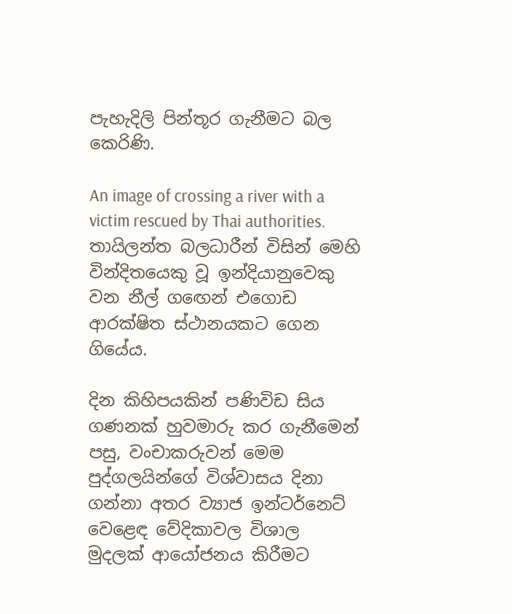පැහැදිලි පින්තූර ගැනීමට බල කෙරිණි.

An image of crossing a river with a victim rescued by Thai authorities.
තායිලන්ත බලධාරීන් විසින් මෙහි වින්දිතයෙකු වූ ඉන්දියානුවෙකු වන නීල් ගඟෙන් එගොඩ ආරක්ෂිත ස්ථානයකට ගෙන ගියේය.

දින කිහිපයකින් පණිවිඩ සිය ගණනක් හුවමාරු කර ගැනීමෙන් පසු, වංචාකරුවන් මෙම පුද්ගලයින්ගේ විශ්වාසය දිනා ගන්නා අතර ව්‍යාජ ඉන්ටර්නෙට් වෙළෙඳ වේදිකාවල විශාල මුදලක් ආයෝජනය කිරීමට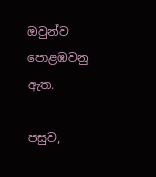ඔවුන්ව පොළඹවනු ඇත.

පසුව,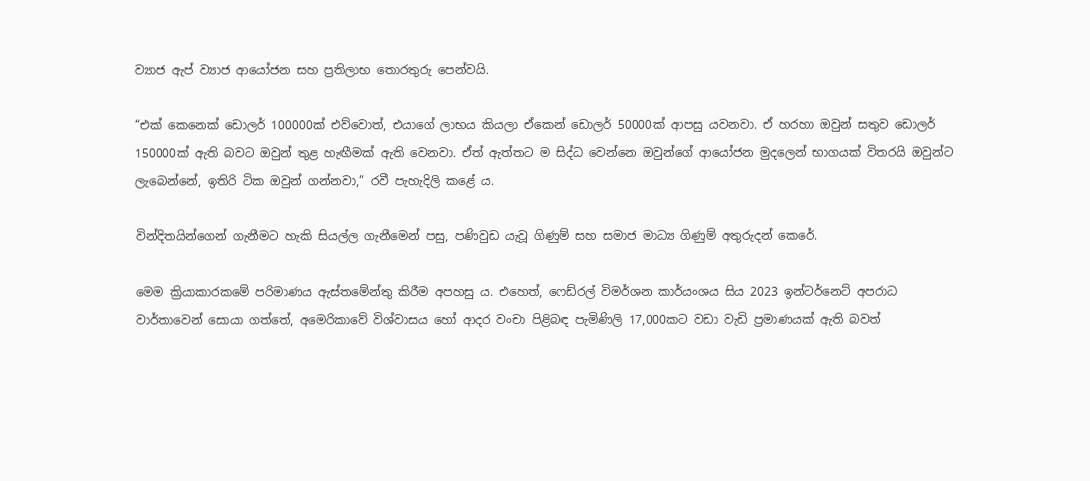ව්‍යාජ ඇප් ව්‍යාජ ආයෝජන සහ ප්‍රතිලාභ තොරතුරු පෙන්වයි.

“එක් කෙනෙක් ඩොලර් 100000ක් එව්වොත්, එයාගේ ලාභය කියලා ඒකෙන් ඩොලර් 50000ක් ආපසු යවනවා. ඒ හරහා ඔවුන් සතුව ඩොලර් 150000ක් ඇති බවට ඔවුන් තුළ හැඟීමක් ඇති වෙනවා. ඒත් ඇත්තට ම සිද්ධ වෙන්නෙ ඔවුන්ගේ ආයෝජන මුදලෙන් භාගයක් විතරයි ඔවුන්ට ලැබෙන්නේ, ඉතිරි ටික ඔවුන් ගන්නවා,” රවී පැහැදිලි කළේ ය.

වින්දිතයින්ගෙන් ගැනීමට හැකි සියල්ල ගැනීමෙන් පසු, පණිවුඩ යැවූ ගිණුම් සහ සමාජ මාධ්‍ය ගිණුම් අතුරුදන් කෙරේ.

මෙම ක්‍රියාකාරකමේ පරිමාණය ඇස්තමේන්තු කිරීම අපහසු ය. එහෙත්, ෆෙඩ්රල් විමර්ශන කාර්යංශය සිය 2023 ඉන්ටර්නෙට් අපරාධ වාර්තාවෙන් සොයා ගත්තේ, අමෙරිකාවේ විශ්වාසය හෝ ආදර වංචා පිළිබඳ පැමිණිලි 17,000කට වඩා වැඩි ප්‍රමාණයක් ඇති බවත්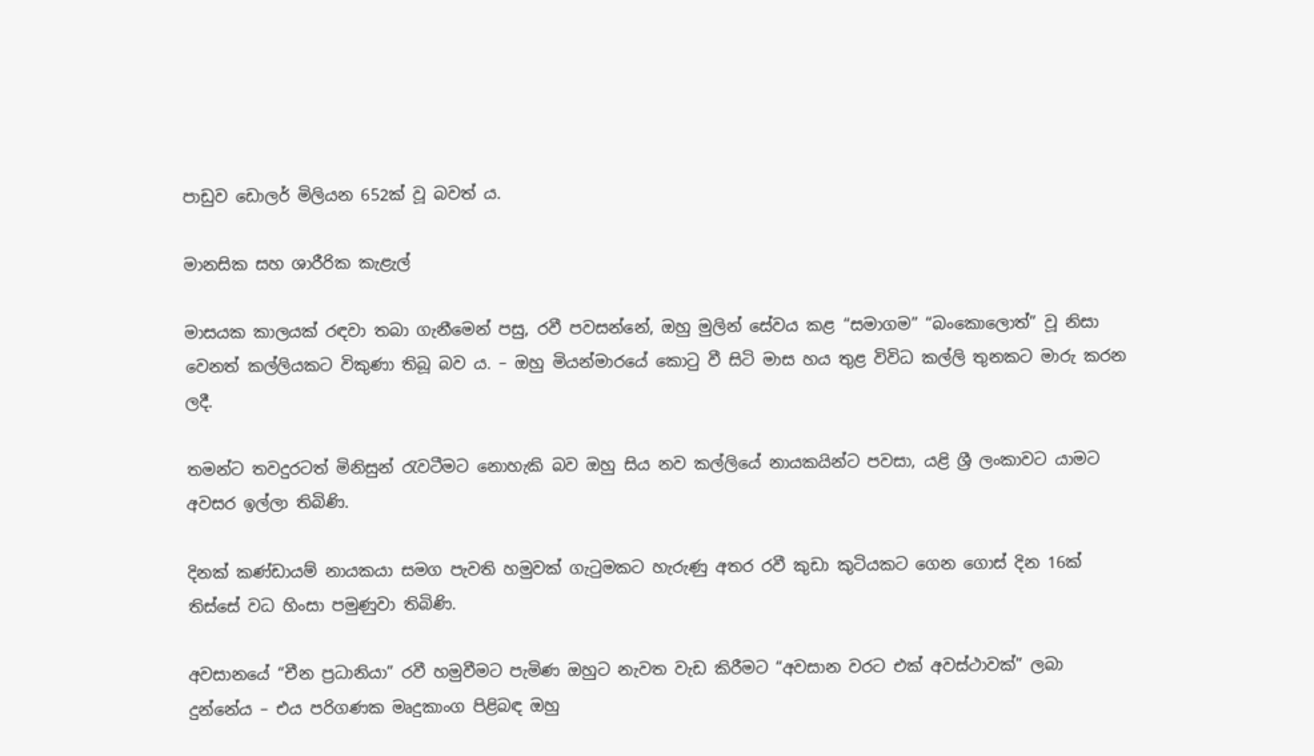පාඩුව ඩොලර් මිලියන 652ක් වූ බවත් ය.

මානසික සහ ශාරීරික කැළැල්

මාසයක කාලයක් රඳවා තබා ගැනීමෙන් පසු, රවී පවසන්නේ, ඔහු මුලින් සේවය කළ “සමාගම” “බංකොලොත්” වූ නිසා වෙනත් කල්ලියකට විකුණා තිබූ බව ය. – ඔහු මියන්මාරයේ කොටු වී සිටි මාස හය තුළ විවිධ කල්ලි තුනකට මාරු කරන ලදී.

තමන්ට තවදුරටත් මිනිසුන් රැවටීමට නොහැකි බව ඔහු සිය නව කල්ලියේ නායකයින්ට පවසා, යළි ශ්‍රී ලංකාවට යාමට අවසර ඉල්ලා තිබිණි.

දිනක් කණ්ඩායම් නායකයා සමග පැවති හමුවක් ගැටුමකට හැරුණු අතර රවී කුඩා කුටියකට ගෙන ගොස් දින 16ක් තිස්සේ වධ හිංසා පමුණුවා තිබිණි.

අවසානයේ “චීන ප්‍රධානියා” රවී හමුවීමට පැමිණ ඔහුට නැවත වැඩ කිරීමට “අවසාන වරට එක් අවස්ථාවක්” ලබා දුන්නේය – එය පරිගණක මෘදුකාංග පිළිබඳ ඔහු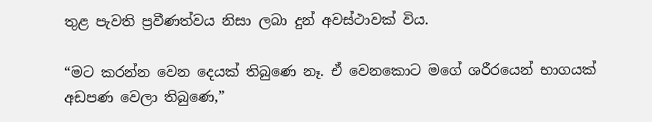තුළ පැවති ප්‍රවීණත්වය නිසා ලබා දුන් අවස්ථාවක් විය.

“මට කරන්න වෙන දෙයක් තිබුණෙ නෑ. ඒ වෙනකොට මගේ ශරීරයෙන් භාගයක් අඩපණ වෙලා තිබුණෙ,”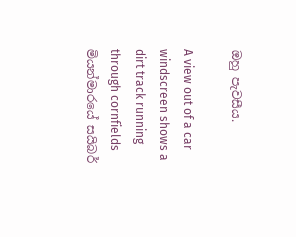ඔහු පැවසීය.

A view out of a car windscreen shows a dirt track running through cornfields
මියන්මාරයේ සයිබර්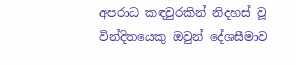අපරාධ කඳවුරකින් නිදහස් වූ වින්දිතයෙකු ඔවුන් දේශසීමාව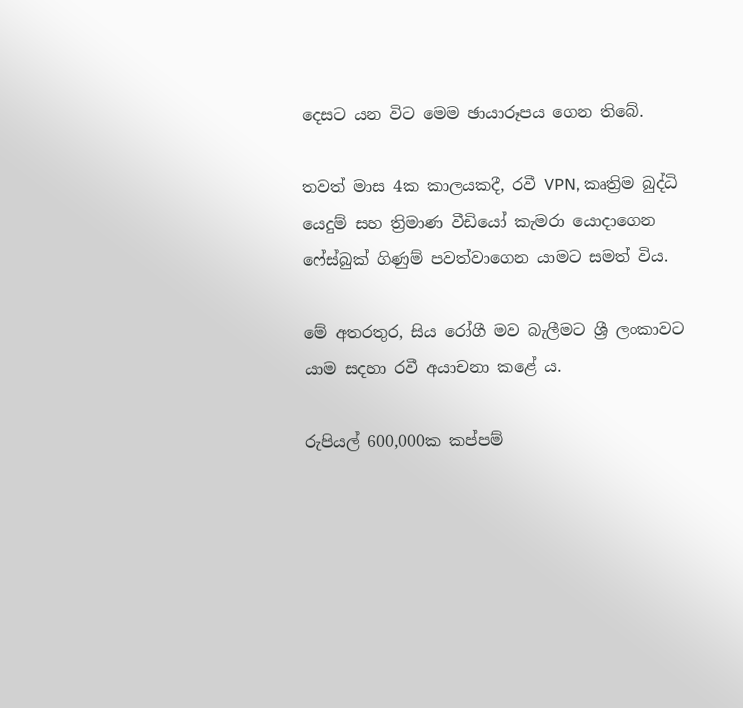දෙසට යන විට මෙම ඡායාරූපය ගෙන තිබේ.

තවත් මාස 4ක කාලයකදී, රවී VPN, කෘත්‍රිම බුද්ධි යෙදුම් සහ ත්‍රිමාණ වීඩියෝ කැමරා යොදාගෙන ෆේස්බුක් ගිණුම් පවත්වාගෙන යාමට සමත් විය.

මේ අතරතුර, සිය රෝගී මව බැලීමට ශ්‍රී ලංකාවට යාම සදහා රවී අයාචනා කළේ ය.

රුපියල් 600,000ක කප්පම්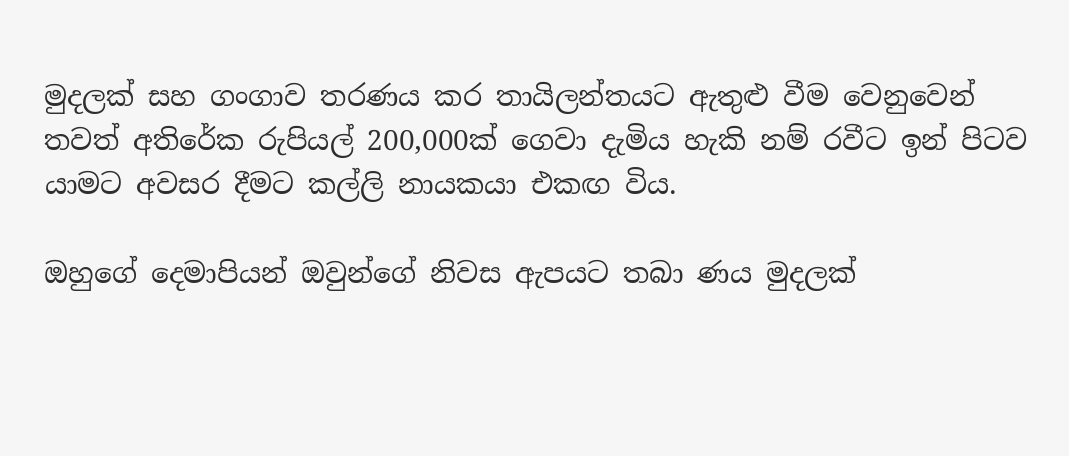මුදලක් සහ ගංගාව තරණය කර තායිලන්තයට ඇතුළු වීම වෙනුවෙන් තවත් අතිරේක රුපියල් 200,000ක් ගෙවා දැමිය හැකි නම් රවීට ඉන් පිටව යාමට අවසර දීමට කල්ලි නායකයා එකඟ විය.

ඔහුගේ දෙමාපියන් ඔවුන්ගේ නිවස ඇපයට තබා ණය මුදලක්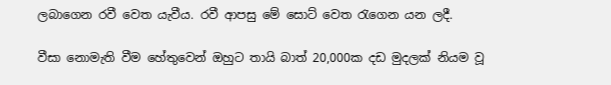ලබාගෙන රවී වෙත යැවීය. රවී ආපසු මේ සොට් වෙත රැගෙන යන ලදී.

වීසා නොමැති වීම හේතුවෙන් ඔහුට තායි බාත් 20,000ක දඩ මුදලක් නියම වූ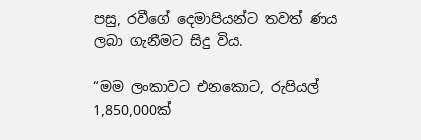පසු, රවීගේ දෙමාපියන්ට තවත් ණය ලබා ගැනීමට සිදු විය.

“මම ලංකාවට එනකොට, රුපියල් 1,850,000ක්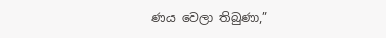ණය වෙලා තිබුණා,”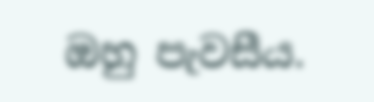ඔහු පැවසීය.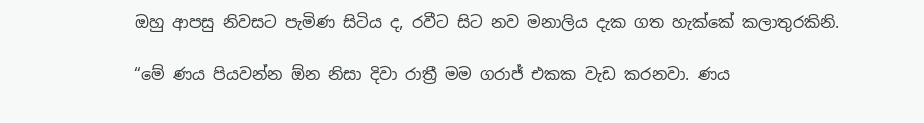ඔහු ආපසු නිවසට පැමිණ සිටිය ද, රවීට සිට නව මනාලිය දැක ගත හැක්කේ කලාතුරකිනි.

“මේ ණය පියවන්න ඕන නිසා දිවා රාත්‍රී මම ගරාජ් එකක වැඩ කරනවා. ණය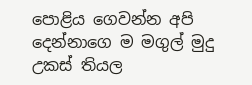පොළිය ගෙවන්න අපි දෙන්නාගෙ ම මගුල් මුදු උකස් තියල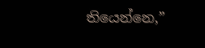තියෙන්නෙ,”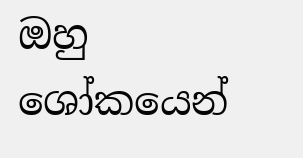ඔහු ශෝකයෙන්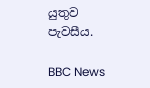යුතුව පැවසීය.

BBC News